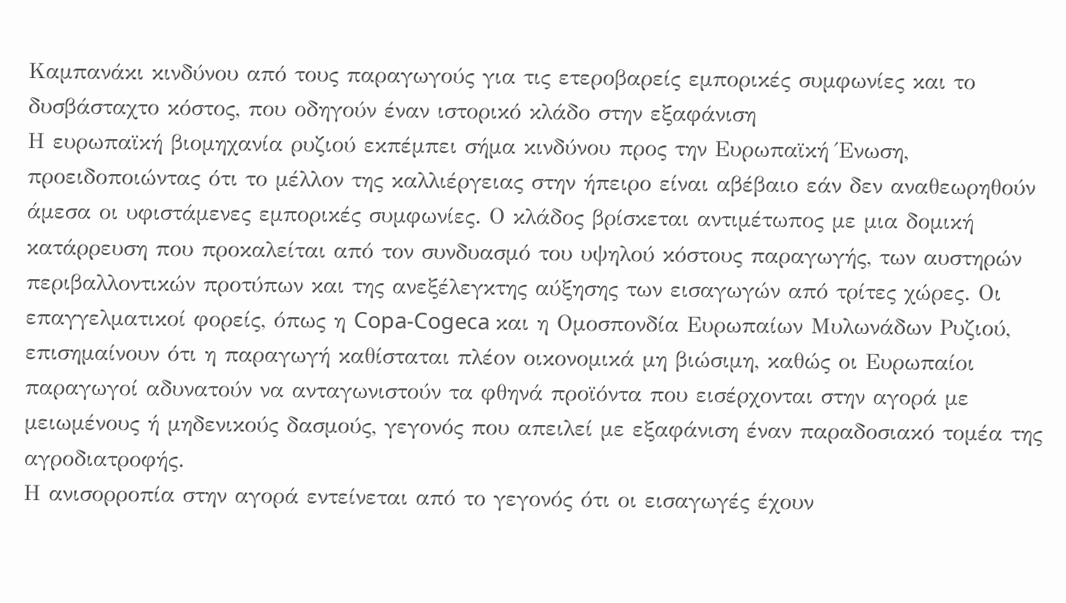Καμπανάκι κινδύνου από τους παραγωγούς για τις ετεροβαρείς εμπορικές συμφωνίες και το δυσβάσταχτο κόστος, που οδηγούν έναν ιστορικό κλάδο στην εξαφάνιση
Η ευρωπαϊκή βιομηχανία ρυζιού εκπέμπει σήμα κινδύνου προς την Ευρωπαϊκή Ένωση, προειδοποιώντας ότι το μέλλον της καλλιέργειας στην ήπειρο είναι αβέβαιο εάν δεν αναθεωρηθούν άμεσα οι υφιστάμενες εμπορικές συμφωνίες. Ο κλάδος βρίσκεται αντιμέτωπος με μια δομική κατάρρευση που προκαλείται από τον συνδυασμό του υψηλού κόστους παραγωγής, των αυστηρών περιβαλλοντικών προτύπων και της ανεξέλεγκτης αύξησης των εισαγωγών από τρίτες χώρες. Οι επαγγελματικοί φορείς, όπως η Copa-Cogeca και η Ομοσπονδία Ευρωπαίων Μυλωνάδων Ρυζιού, επισημαίνουν ότι η παραγωγή καθίσταται πλέον οικονομικά μη βιώσιμη, καθώς οι Ευρωπαίοι παραγωγοί αδυνατούν να ανταγωνιστούν τα φθηνά προϊόντα που εισέρχονται στην αγορά με μειωμένους ή μηδενικούς δασμούς, γεγονός που απειλεί με εξαφάνιση έναν παραδοσιακό τομέα της αγροδιατροφής.
Η ανισορροπία στην αγορά εντείνεται από το γεγονός ότι οι εισαγωγές έχουν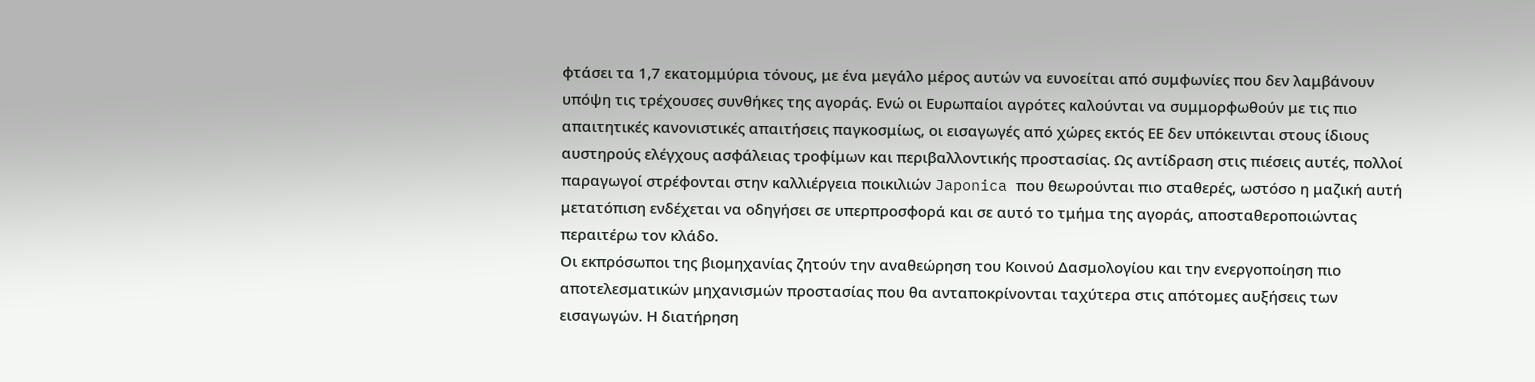φτάσει τα 1,7 εκατομμύρια τόνους, με ένα μεγάλο μέρος αυτών να ευνοείται από συμφωνίες που δεν λαμβάνουν υπόψη τις τρέχουσες συνθήκες της αγοράς. Ενώ οι Ευρωπαίοι αγρότες καλούνται να συμμορφωθούν με τις πιο απαιτητικές κανονιστικές απαιτήσεις παγκοσμίως, οι εισαγωγές από χώρες εκτός ΕΕ δεν υπόκεινται στους ίδιους αυστηρούς ελέγχους ασφάλειας τροφίμων και περιβαλλοντικής προστασίας. Ως αντίδραση στις πιέσεις αυτές, πολλοί παραγωγοί στρέφονται στην καλλιέργεια ποικιλιών Japonica που θεωρούνται πιο σταθερές, ωστόσο η μαζική αυτή μετατόπιση ενδέχεται να οδηγήσει σε υπερπροσφορά και σε αυτό το τμήμα της αγοράς, αποσταθεροποιώντας περαιτέρω τον κλάδο.
Οι εκπρόσωποι της βιομηχανίας ζητούν την αναθεώρηση του Κοινού Δασμολογίου και την ενεργοποίηση πιο αποτελεσματικών μηχανισμών προστασίας που θα ανταποκρίνονται ταχύτερα στις απότομες αυξήσεις των εισαγωγών. Η διατήρηση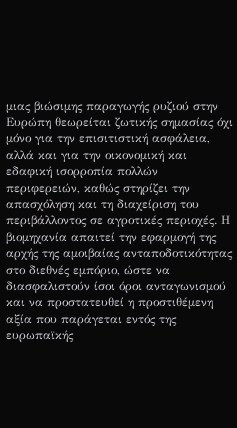μιας βιώσιμης παραγωγής ρυζιού στην Ευρώπη θεωρείται ζωτικής σημασίας όχι μόνο για την επισιτιστική ασφάλεια, αλλά και για την οικονομική και εδαφική ισορροπία πολλών περιφερειών, καθώς στηρίζει την απασχόληση και τη διαχείριση του περιβάλλοντος σε αγροτικές περιοχές. Η βιομηχανία απαιτεί την εφαρμογή της αρχής της αμοιβαίας ανταποδοτικότητας στο διεθνές εμπόριο, ώστε να διασφαλιστούν ίσοι όροι ανταγωνισμού και να προστατευθεί η προστιθέμενη αξία που παράγεται εντός της ευρωπαϊκής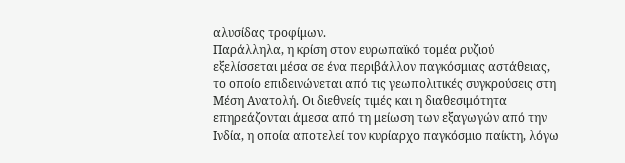αλυσίδας τροφίμων.
Παράλληλα, η κρίση στον ευρωπαϊκό τομέα ρυζιού εξελίσσεται μέσα σε ένα περιβάλλον παγκόσμιας αστάθειας, το οποίο επιδεινώνεται από τις γεωπολιτικές συγκρούσεις στη Μέση Ανατολή. Οι διεθνείς τιμές και η διαθεσιμότητα επηρεάζονται άμεσα από τη μείωση των εξαγωγών από την Ινδία, η οποία αποτελεί τον κυρίαρχο παγκόσμιο παίκτη, λόγω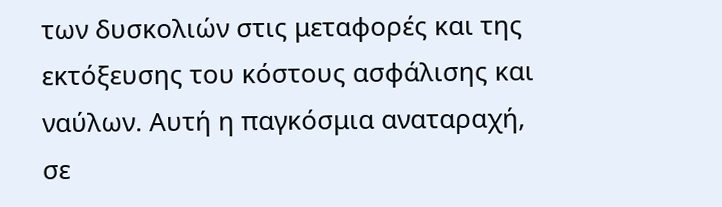των δυσκολιών στις μεταφορές και της εκτόξευσης του κόστους ασφάλισης και ναύλων. Αυτή η παγκόσμια αναταραχή, σε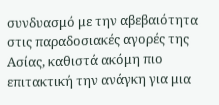συνδυασμό με την αβεβαιότητα στις παραδοσιακές αγορές της Ασίας, καθιστά ακόμη πιο επιτακτική την ανάγκη για μια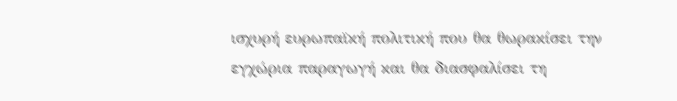ισχυρή ευρωπαϊκή πολιτική που θα θωρακίσει την εγχώρια παραγωγή και θα διασφαλίσει τη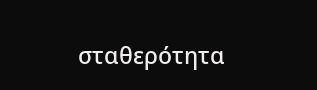σταθερότητα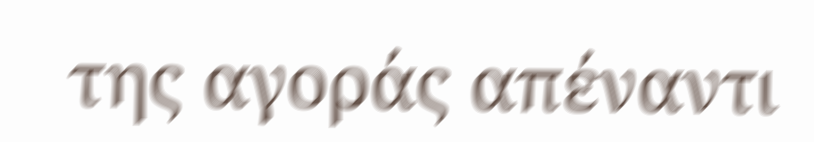της αγοράς απέναντι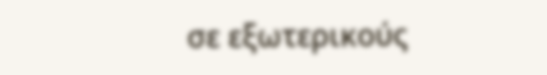σε εξωτερικούς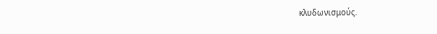κλυδωνισμούς.